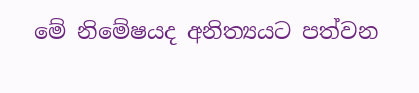මේ නිමේෂයද අනිත්‍යයට පත්වන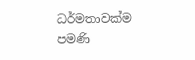ධර්මතාවක්‌ම පමණි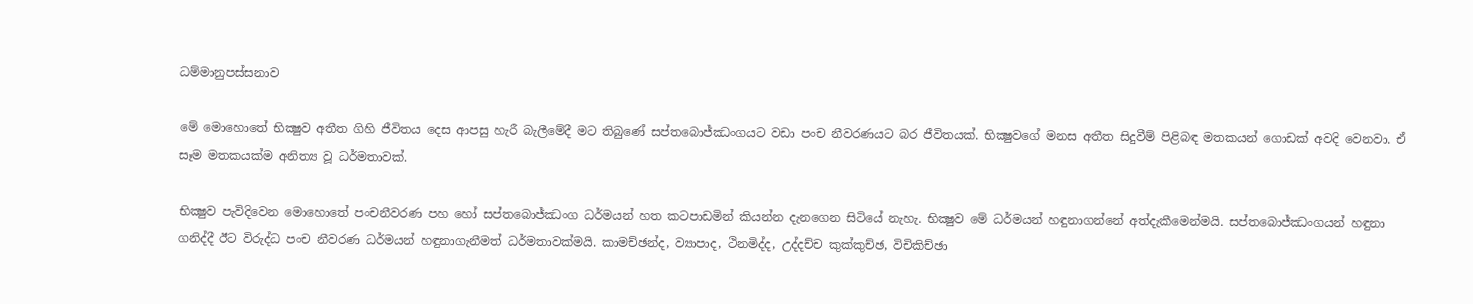ධම්මානුපස්‌සනාව

මේ මොහොතේ භික්‍ෂුව අතීත ගිහි ජීවිතය දෙස ආපසු හැරී බැලීමේදී මට තිබුණේ සප්තබොජ්ඣංගයට වඩා පංච නීවරණයට බර ජීවිතයක්‌. භික්‍ෂුවගේ මනස අතීත සිදුවීම් පිළිබඳ මතකයන් ගොඩක්‌ අවදි වෙනවා. ඒ සෑම මතකයක්‌ම අනිත්‍ය වූ ධර්මතාවක්‌.

භික්‍ෂුව පැවිදිවෙන මොහොතේ පංචනීවරණ පහ හෝ සප්තබොජ්ඣංග ධර්මයන් හත කටපාඩමින් කියන්න දැනගෙන සිටියේ නැහැ. භික්‍ෂුව මේ ධර්මයන් හඳුනාගන්නේ අත්දැකීමෙන්මයි. සප්තබොජ්ඣංගයන් හඳුනා ගනිද්දී ඊට විරුද්ධ පංච නීවරණ ධර්මයන් හඳුනාගැනීමත් ධර්මතාවක්‌මයි. කාමච්ඡන්ද, ව්‍යාපාද, ථිනමිද්ද, උද්දච්ච කුක්‌කුච්ඡ, විචිකිච්ඡා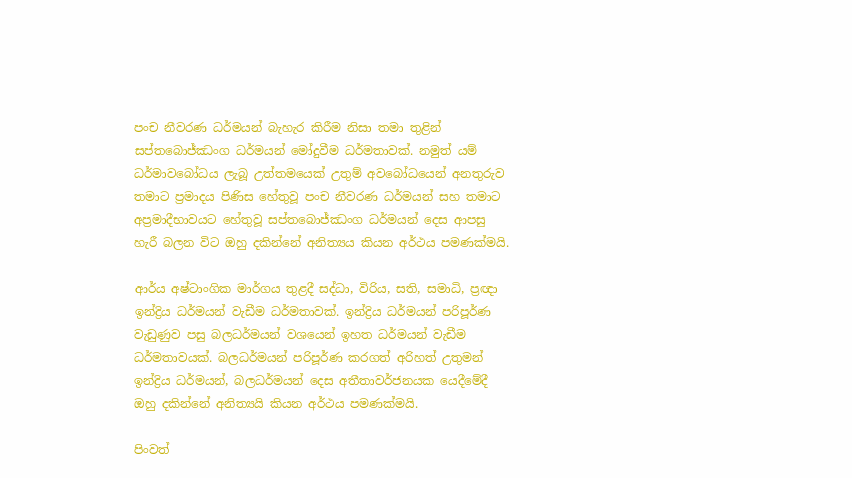පංච නීවරණ ධර්මයන් බැහැර කිරීම නිසා තමා තුළින් සප්තබොජ්ඣංග ධර්මයන් මෝදුවීම ධර්මතාවක්‌. නමුත් යම් ධර්මාවබෝධය ලැබූ උත්තමයෙක්‌ උතුම් අවබෝධයෙන් අනතුරුව තමාට ප්‍රමාදය පිණිස හේතුවූ පංච නීවරණ ධර්මයන් සහ තමාට අප්‍රමාදීභාවයට හේතුවූ සප්තබොජ්ඣංග ධර්මයන් දෙස ආපසු හැරී බලන විට ඔහු දකින්නේ අනිත්‍යය කියන අර්ථය පමණක්‌මයි.

ආර්ය අෂ්ටාංගික මාර්ගය තුළදී සද්ධා, විරිය, සති, සමාධි, ප්‍රඥා ඉන්ද්‍රිය ධර්මයන් වැඩීම ධර්මතාවක්‌. ඉන්ද්‍රිය ධර්මයන් පරිපූර්ණ වැඩුණුව පසු බලධර්මයන් වශයෙන් ඉහත ධර්මයන් වැඩීම ධර්මතාවයක්‌. බලධර්මයන් පරිපූර්ණ කරගත් අරිහත් උතුමන් ඉන්ද්‍රිය ධර්මයන්, බලධර්මයන් දෙස අතීතාවර්ජනයක යෙදීමේදී ඔහු දකින්නේ අනිත්‍යයි කියන අර්ථය පමණක්‌මයි.

පිංවත්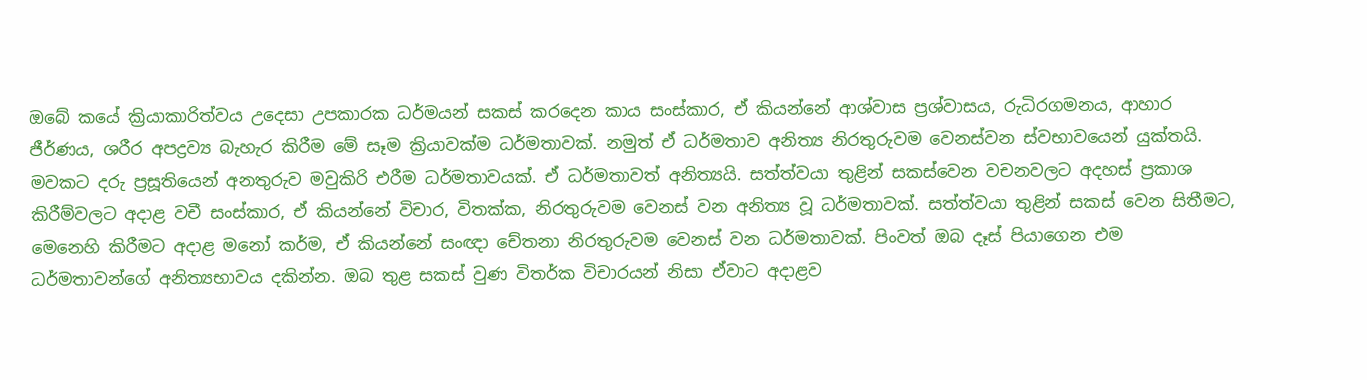ඔබේ කයේ ක්‍රියාකාරිත්වය උදෙසා උපකාරක ධර්මයන් සකස්‌ කරදෙන කාය සංස්‌කාර, ඒ කියන්නේ ආශ්වාස ප්‍රශ්වාසය, රුධිරගමනය, ආහාර ජීර්ණය, ශරීර අපද්‍රව්‍ය බැහැර කිරීම මේ සෑම ක්‍රියාවක්‌ම ධර්මතාවක්‌. නමුත් ඒ ධර්මතාව අනිත්‍ය නිරතුරුවම වෙනස්‌වන ස්‌වභාවයෙන් යුක්‌තයි. මවකට දරු ප්‍රසූතියෙන් අනතුරුව මවුකිරි එරීම ධර්මතාවයක්‌. ඒ ධර්මතාවත් අනිත්‍යයි. සත්ත්වයා තුළින් සකස්‌වෙන වචනවලට අදහස්‌ ප්‍රකාශ කිරීම්වලට අදාළ වචී සංස්‌කාර, ඒ කියන්නේ විචාර, විතක්‌ක, නිරතුරුවම වෙනස්‌ වන අනිත්‍ය වූ ධර්මතාවක්‌. සත්ත්වයා තුළින් සකස්‌ වෙන සිතීමට, මෙනෙහි කිරීමට අදාළ මනෝ කර්ම, ඒ කියන්නේ සංඥා චේතනා නිරතුරුවම වෙනස්‌ වන ධර්මතාවක්‌. පිංවත් ඔබ දෑස්‌ පියාගෙන එම ධර්මතාවන්ගේ අනිත්‍යභාවය දකින්න. ඔබ තුළ සකස්‌ වුණ විතර්ක විචාරයන් නිසා ඒවාට අදාළව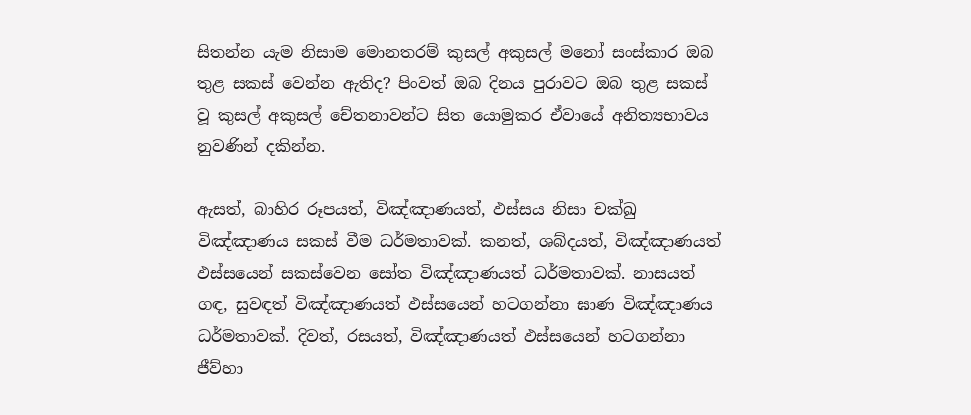සිතන්න යැම නිසාම මොනතරම් කුසල් අකුසල් මනෝ සංස්‌කාර ඔබ තුළ සකස්‌ වෙන්න ඇතිද? පිංවත් ඔබ දිනය පුරාවට ඔබ තුළ සකස්‌ වූ කුසල් අකුසල් චේතනාවන්ට සිත යොමුකර ඒවායේ අනිත්‍යභාවය නුවණින් දකින්න.

ඇසත්, බාහිර රූපයත්, විඤ්ඤාණයත්, ඵස්‌සය නිසා චක්‌ඛු විඤ්ඤාණය සකස්‌ වීම ධර්මතාවක්‌. කනත්, ශබ්දයත්, විඤ්ඤාණයත් ඵස්‌සයෙන් සකස්‌වෙන සෝත විඤ්ඤාණයත් ධර්මතාවක්‌. නාසයත් ගඳ, සුවඳත් විඤ්ඤාණයත් ඵස්‌සයෙන් හටගන්නා ඝාණ විඤ්ඤාණය ධර්මතාවක්‌. දිවත්, රසයත්, විඤ්ඤාණයත් ඵස්‌සයෙන් හටගන්නා ජීව්හා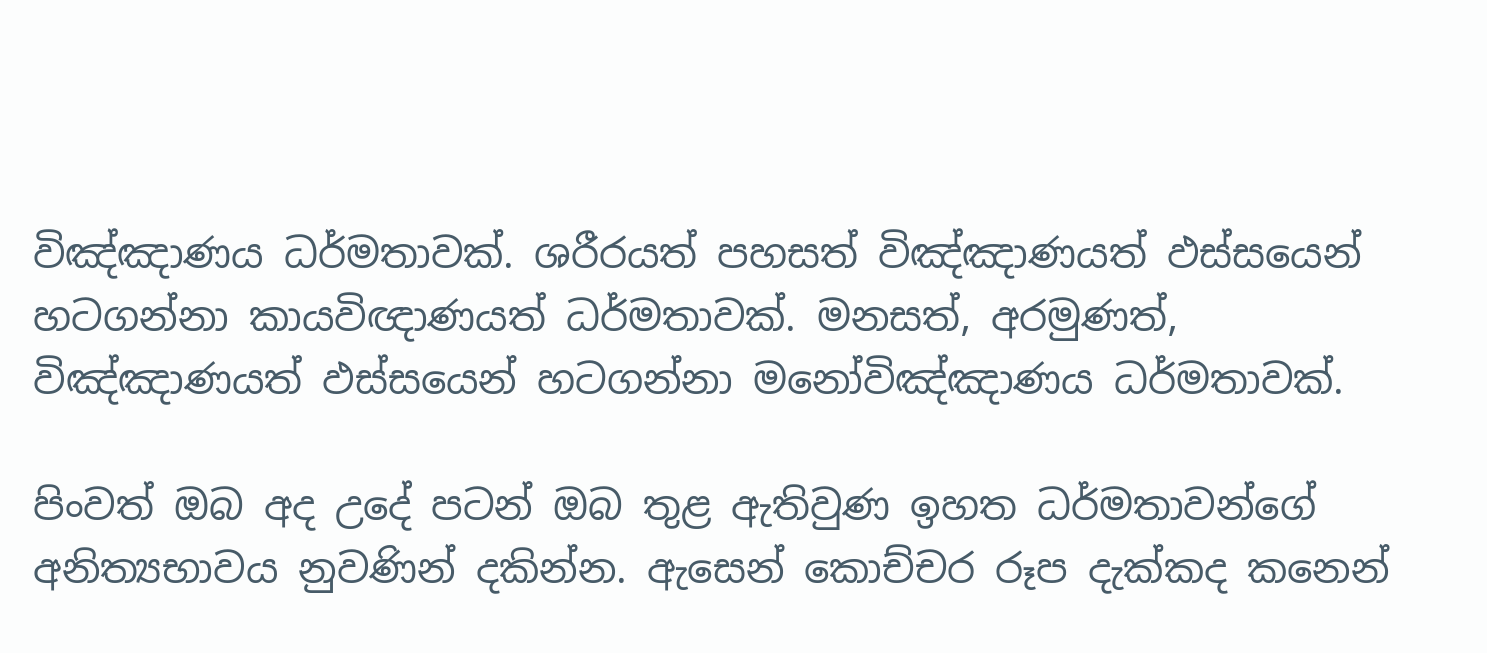විඤ්ඤාණය ධර්මතාවක්‌. ශරීරයත් පහසත් විඤ්ඤාණයත් ඵස්‌සයෙන් හටගන්නා කායවිඥාණයත් ධර්මතාවක්‌. මනසත්, අරමුණත්, විඤ්ඤාණයත් ඵස්‌සයෙන් හටගන්නා මනෝවිඤ්ඤාණය ධර්මතාවක්‌.

පිංවත් ඔබ අද උදේ පටන් ඔබ තුළ ඇතිවුණ ඉහත ධර්මතාවන්ගේ අනිත්‍යභාවය නුවණින් දකින්න. ඇසෙන් කොච්චර රූප දැක්‌කද කනෙන්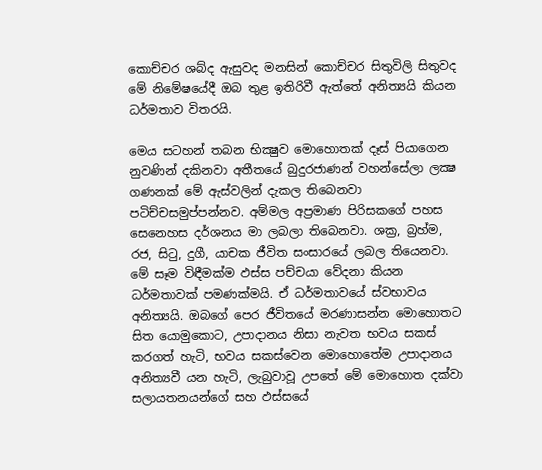කොච්චර ශබ්ද ඇසුවද මනසින් කොච්චර සිතුවිලි සිතුවද මේ නිමේෂයේදී ඔබ තුළ ඉතිරිවී ඇත්තේ අනිත්‍යයි කියන ධර්මතාව විතරයි.

මෙය සටහන් තබන භික්‍ෂුව මොහොතක්‌ දෑස්‌ පියාගෙන නුවණින් දකිනවා අතීතයේ බුදුරජාණන් වහන්සේලා ලක්‍ෂ ගණනක්‌ මේ ඇස්‌වලින් දැකල තිබෙනවා පටිච්චසමුප්පන්නව. අම්මල අප්‍රමාණ පිරිසකගේ පහස සෙනෙහස දර්ශනය මා ලබලා තිබෙනවා. ශක්‍ර, බ්‍රහ්ම, රජ, සිටු, දුගී, යාචක ජීවිත සංසාරයේ ලබල තියෙනවා. මේ සෑම විඳීමක්‌ම ඵස්‌ස පච්චයා වේදනා කියන ධර්මතාවක්‌ පමණක්‌මයි. ඒ ධර්මතාවයේ ස්‌වභාවය අනිත්‍යයි. ඔබගේ පෙර ජීවිතයේ මරණාසන්න මොහොතට සිත යොමුකොට, උපාදානය නිසා නැවත භවය සකස්‌ කරගත් හැටි, භවය සකස්‌වෙන මොහොතේම උපාදානය අනිත්‍යවී යන හැටි, ලැබුවාවූ උපතේ මේ මොහොත දක්‌වා සලායතනයන්ගේ සහ ඵස්‌සයේ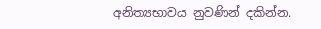අනිත්‍යභාවය නුවණින් දකින්න.